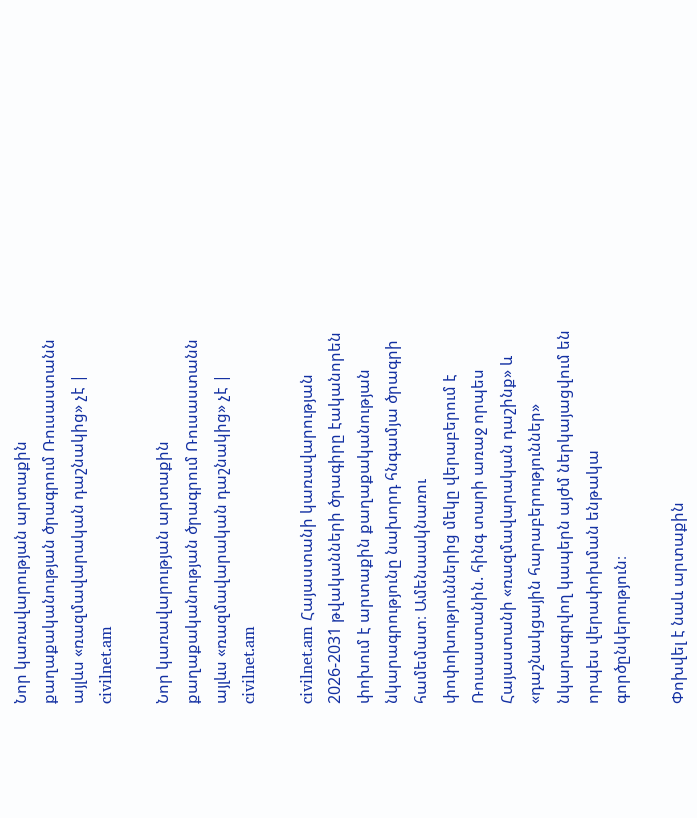Նոր կառավարության արտաքին քաղաքականության ծրագրում Ռուսաստանն այլևս «ռազմավարական դաշնակից» չէ | civilnet.am

Նոր կառավարության արտաքին քաղաքականության ծրագրում Ռուսաստանն այլևս «ռազմավարական դաշնակից» չէ | civilnet.am

civilnet.am Հայաստանի կառավարության 2026-2031 թվականների ծրագիրը էականորեն փոխում է արտաքին քաղաքականության նկարագրությունը նախորդ հնգամյա ծրագրի համեմատ։ Ամենաակնառու փոփոխություններից մեկը վերաբերում է Ռուսաստանին. հինգ տարի առաջ որպես Հայաստանի «ռազմավարական դաշինք» և «դաշնակցային հարաբերություններ» նկարագրվող կապերն այժմ ներկայացվում են որպես վերափոխման ենթակա գործընկերություն։

Փոխվել է նաև արտաքին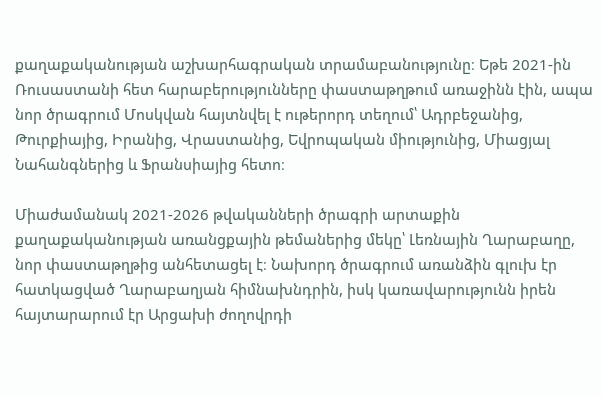քաղաքականության աշխարհագրական տրամաբանությունը։ Եթե 2021-ին Ռուսաստանի հետ հարաբերությունները փաստաթղթում առաջինն էին, ապա նոր ծրագրում Մոսկվան հայտնվել է ութերորդ տեղում՝ Ադրբեջանից, Թուրքիայից, Իրանից, Վրաստանից, Եվրոպական միությունից, Միացյալ Նահանգներից և Ֆրանսիայից հետո։

Միաժամանակ 2021-2026 թվականների ծրագրի արտաքին քաղաքականության առանցքային թեմաներից մեկը՝ Լեռնային Ղարաբաղը, նոր փաստաթղթից անհետացել է։ Նախորդ ծրագրում առանձին գլուխ էր հատկացված Ղարաբաղյան հիմնախնդրին, իսկ կառավարությունն իրեն հայտարարում էր Արցախի ժողովրդի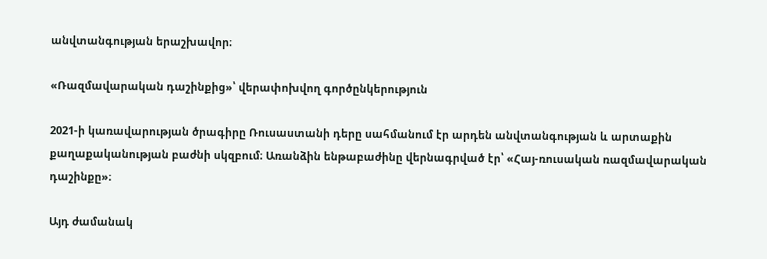անվտանգության երաշխավոր։

«Ռազմավարական դաշինքից»՝ վերափոխվող գործընկերություն

2021-ի կառավարության ծրագիրը Ռուսաստանի դերը սահմանում էր արդեն անվտանգության և արտաքին քաղաքականության բաժնի սկզբում։ Առանձին ենթաբաժինը վերնագրված էր՝ «Հայ-ռուսական ռազմավարական դաշինքը»։

Այդ ժամանակ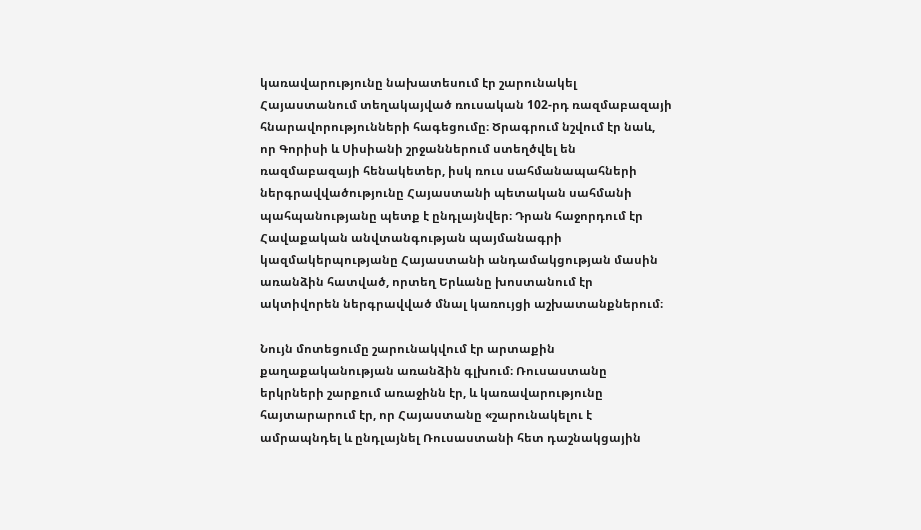կառավարությունը նախատեսում էր շարունակել Հայաստանում տեղակայված ռուսական 102-րդ ռազմաբազայի հնարավորությունների հագեցումը։ Ծրագրում նշվում էր նաև, որ Գորիսի և Սիսիանի շրջաններում ստեղծվել են ռազմաբազայի հենակետեր, իսկ ռուս սահմանապահների ներգրավվածությունը Հայաստանի պետական սահմանի պահպանությանը պետք է ընդլայնվեր։ Դրան հաջորդում էր Հավաքական անվտանգության պայմանագրի կազմակերպությանը Հայաստանի անդամակցության մասին առանձին հատված, որտեղ Երևանը խոստանում էր ակտիվորեն ներգրավված մնալ կառույցի աշխատանքներում։

Նույն մոտեցումը շարունակվում էր արտաքին քաղաքականության առանձին գլխում։ Ռուսաստանը երկրների շարքում առաջինն էր, և կառավարությունը հայտարարում էր, որ Հայաստանը «շարունակելու է ամրապնդել և ընդլայնել Ռուսաստանի հետ դաշնակցային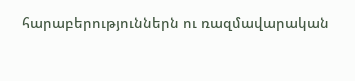հարաբերություններն ու ռազմավարական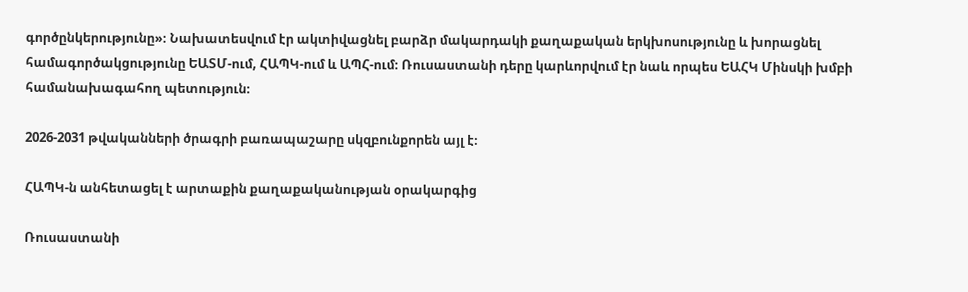գործընկերությունը»։ Նախատեսվում էր ակտիվացնել բարձր մակարդակի քաղաքական երկխոսությունը և խորացնել համագործակցությունը ԵԱՏՄ-ում, ՀԱՊԿ-ում և ԱՊՀ-ում։ Ռուսաստանի դերը կարևորվում էր նաև որպես ԵԱՀԿ Մինսկի խմբի համանախագահող պետություն։

2026-2031 թվականների ծրագրի բառապաշարը սկզբունքորեն այլ է։

ՀԱՊԿ-ն անհետացել է արտաքին քաղաքականության օրակարգից

Ռուսաստանի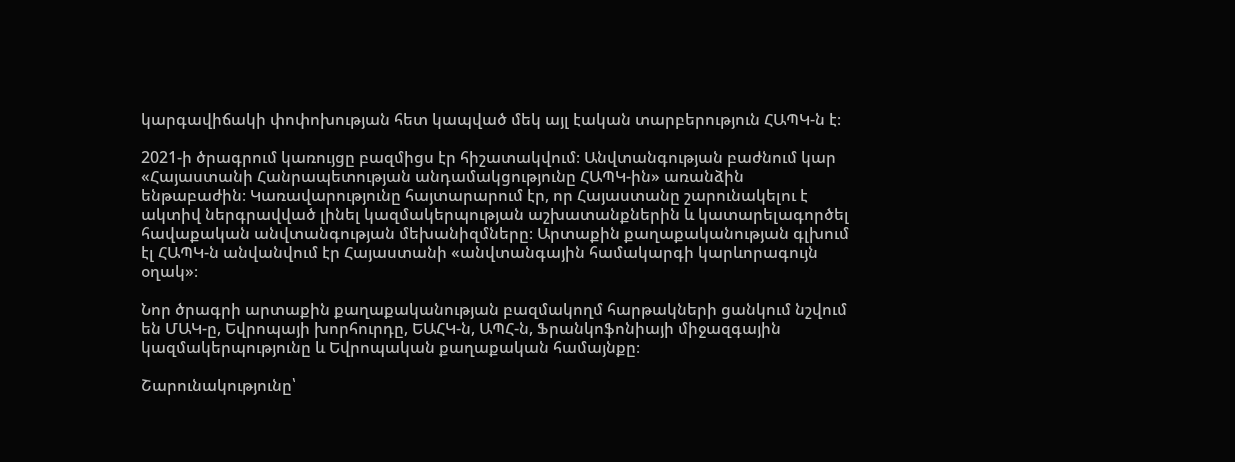կարգավիճակի փոփոխության հետ կապված մեկ այլ էական տարբերություն ՀԱՊԿ-ն է։

2021-ի ծրագրում կառույցը բազմիցս էր հիշատակվում։ Անվտանգության բաժնում կար «Հայաստանի Հանրապետության անդամակցությունը ՀԱՊԿ-ին» առանձին ենթաբաժին։ Կառավարությունը հայտարարում էր, որ Հայաստանը շարունակելու է ակտիվ ներգրավված լինել կազմակերպության աշխատանքներին և կատարելագործել հավաքական անվտանգության մեխանիզմները։ Արտաքին քաղաքականության գլխում էլ ՀԱՊԿ-ն անվանվում էր Հայաստանի «անվտանգային համակարգի կարևորագույն օղակ»։

Նոր ծրագրի արտաքին քաղաքականության բազմակողմ հարթակների ցանկում նշվում են ՄԱԿ-ը, Եվրոպայի խորհուրդը, ԵԱՀԿ-ն, ԱՊՀ-ն, Ֆրանկոֆոնիայի միջազգային կազմակերպությունը և Եվրոպական քաղաքական համայնքը։

Շարունակությունը՝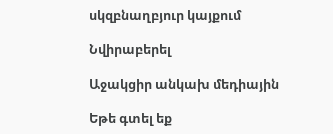սկզբնաղբյուր կայքում

Նվիրաբերել

Աջակցիր անկախ մեդիային

Եթե գտել եք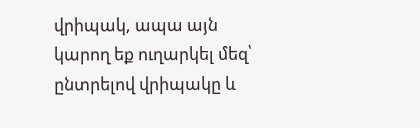վրիպակ, ապա այն կարող եք ուղարկել մեզ՝ ընտրելով վրիպակը և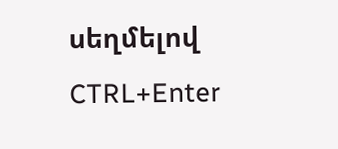սեղմելով CTRL+Enter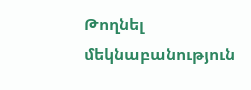Թողնել մեկնաբանություն